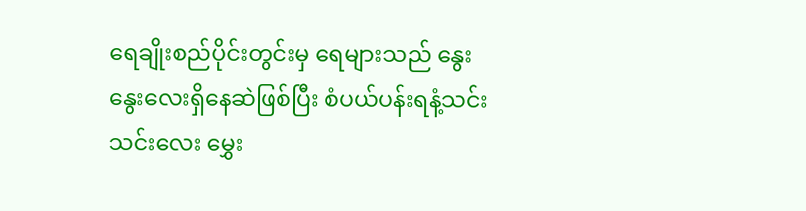ရေချိုးစည်ပိုင်းတွင်းမှ ရေများသည် နွေးနွေးလေးရှိနေဆဲဖြစ်ပြီး စံပယ်ပန်းရနံ့သင်းသင်းလေး မွှေး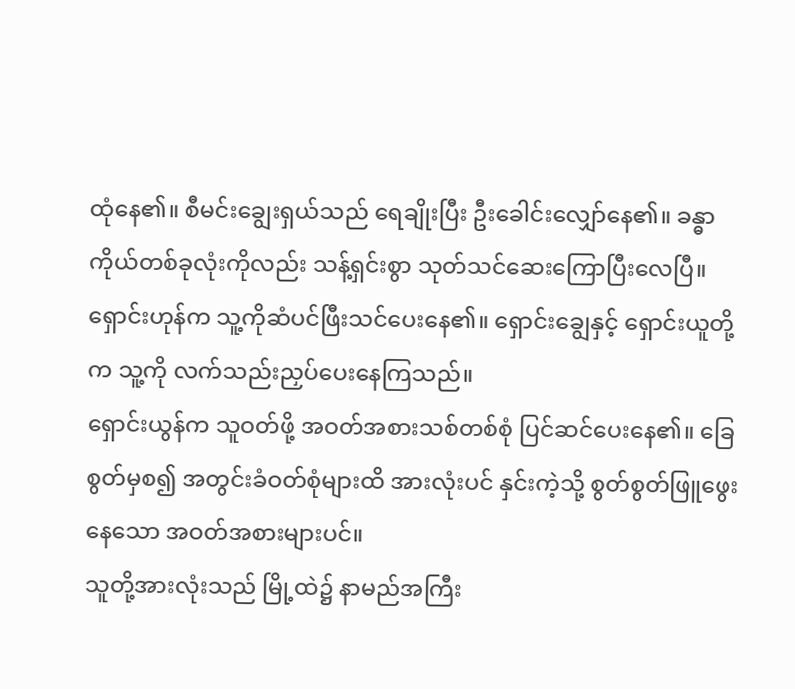ထုံနေ၏။ စီမင်းချွေးရှယ်သည် ရေချိုးပြီး ဦးခေါင်းလျှော်နေ၏။ ခန္ဓာကိုယ်တစ်ခုလုံးကိုလည်း သန့်ရှင်းစွာ သုတ်သင်ဆေးကြောပြီးလေပြီ။
ရှောင်းဟုန်က သူ့ကိုဆံပင်ဖြီးသင်ပေးနေ၏။ ရှောင်းချွေနှင့် ရှောင်းယူတို့က သူ့ကို လက်သည်းညှပ်ပေးနေကြသည်။
ရှောင်းယွန်က သူဝတ်ဖို့ အဝတ်အစားသစ်တစ်စုံ ပြင်ဆင်ပေးနေ၏။ ခြေစွတ်မှစ၍ အတွင်းခံဝတ်စုံများထိ အားလုံးပင် နှင်းကဲ့သို့ စွတ်စွတ်ဖြူဖွေးနေသော အဝတ်အစားများပင်။
သူတို့အားလုံးသည် မြို့ထဲ၌ နာမည်အကြီး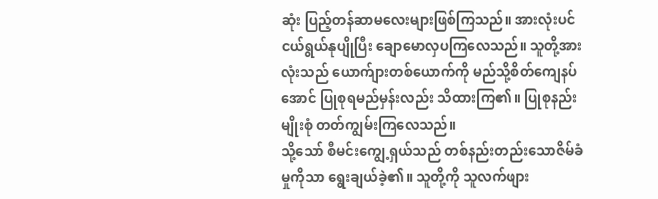ဆုံး ပြည့်တန်ဆာမလေးများဖြစ်ကြသည်။ အားလုံးပင် ငယ်ရွယ်နုပျိုပြီး ချောမောလှပကြလေသည်။ သူတို့အားလုံးသည် ယောက်ျားတစ်ယောက်ကို မည်သို့စိတ်ကျေနပ်အောင် ပြုစုရမည်မှန်းလည်း သိထားကြ၏။ ပြုစုနည်းမျိုးစုံ တတ်ကျွမ်းကြလေသည်။
သို့သော် စီမင်းကျွေ့ရှယ်သည် တစ်နည်းတည်းသောဇိမ်ခံမှုကိုသာ ရွေးချယ်ခဲ့၏။ သူတို့ကို သူလက်ဖျား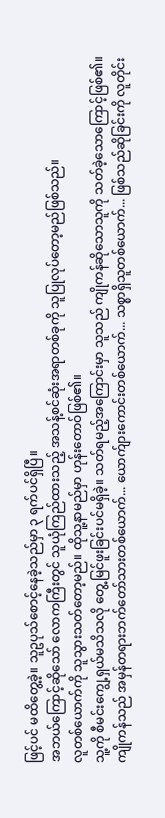ဖြင့်ပင် မထိတွေ့ခဲ့။ သူဥပုသ်စောင့်နေခဲ့သည်မှာ ၃ ရက်ပင်ရှိပြီ။
အဘယ်ကြောင့်ဆိုသော် လောကကြီးတွင် သူယုံကြည်ထားသည့် အသန့်စင်ဆုံးအရာတစ်ခုကို သူပြုလုပ်တော့မည်ဖြစ်သည်။
လူတစ်ယောက်ကို သူသွားသတ်တော့မည်။ ထိုသူ့နာမည်မှာ ဟုန်းတောဝ်ဖြစ်၏။
သူ့ကို စီမင်းကျွေ့ရှယ်မသိသလို တွေ့မြင်ဖူးခြင်းပင်မရှိခဲ့။ သတ်ရမည့်အကြောင်းမှာ သူသည် ကျိုကန်ဆိုသောသူကို သတ်ခဲ့သောကြောင့်ဖြစ်၏။
ကျိုကန်သည် အမှန်တရားဘက်တော်သားတစ်ယောက်... ယောက်ျားကောင်းတစ်ယောက်... သစ္စာရှိသူတစ်ယောက်... ဖြစ်သည်ဆိုခြင်းကို လူတိုင်း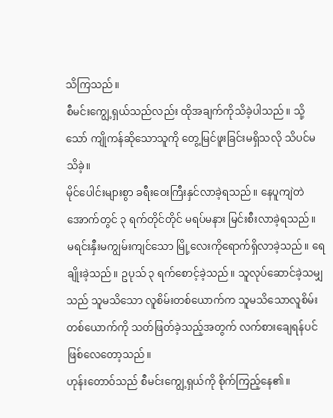သိကြသည်။
စီမင်းကျွေ့ရှယ်သည်လည်း ထိုအချက်ကိုသိခဲ့ပါသည်။ သို့သော် ကျိုကန်ဆိုသောသူကို တွေ့မြင်ဖူးခြင်းမရှိသလို သိပင်မသိခဲ့။
မိုင်ပေါင်းများစွာ ခရီးဝေးကြီးနှင်လာခဲ့ရသည်။ နေပူကျဲတဲအောက်တွင် ၃ ရက်တိုင်တိုင် မရပ်မနား မြင်းစီးလာခဲ့ရသည်။ မရင်းနှီးမကျွမ်းကျင်သော မြို့လေးကိုရောက်ရှိလာခဲ့သည်။ ရေချိုးခဲ့သည်။ ဥပုသ် ၃ ရက်စောင့်ခဲ့သည်။ သူလုပ်ဆောင်ခဲ့သမျှသည် သူမသိသော လူစိမ်းတစ်ယောက်က သူမသိသောလူစိမ်းတစ်ယောက်ကို သတ်ဖြတ်ခဲ့သည့်အတွက် လက်စားချေရန်ပင်ဖြစ်လေတော့သည်။
ဟုန်းတောဝ်သည် စီမင်းကျွေ့ရှယ်ကို စိုက်ကြည့်နေ၏။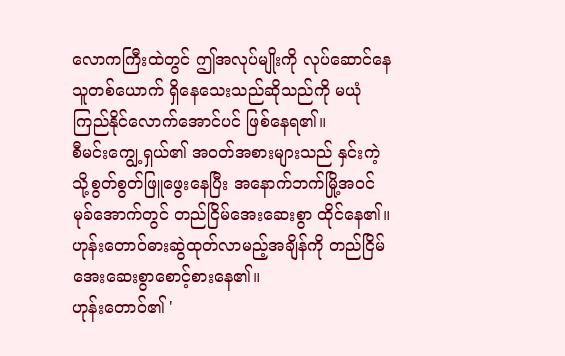လောကကြီးထဲတွင် ဤအလုပ်မျိုးကို လုပ်ဆောင်နေသူတစ်ယောက် ရှိနေသေးသည်ဆိုသည်ကို မယုံကြည်နိုင်လောက်အောင်ပင် ဖြစ်နေရ၏။
စီမင်းကျွေ့ရှယ်၏ အဝတ်အစားများသည် နှင်းကဲ့သို့စွတ်စွတ်ဖြူဖွေးနေပြီး အနောက်ဘက်မြို့အဝင်မုခ်အောက်တွင် တည်ငြိမ်အေးဆေးစွာ ထိုင်နေ၏။ ဟုန်းတောဝ်ဓားဆွဲထုတ်လာမည့်အချိန်ကို တည်ငြိမ်အေးဆေးစွာစောင့်စားနေ၏။
ဟုန်းတောဝ်၏ '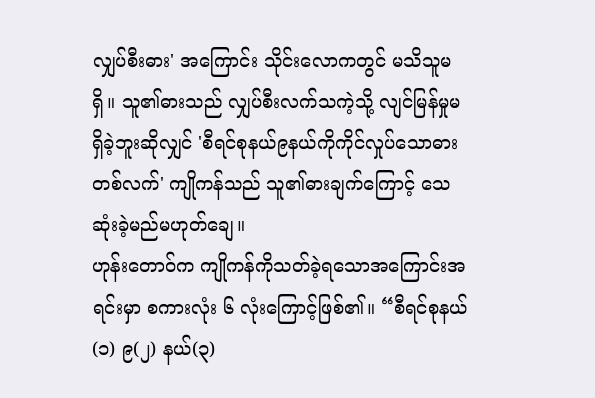လျှပ်စီးဓား' အကြောင်း သိုင်းလောကတွင် မသိသူမရှိ။ သူ၏ဓားသည် လျှပ်စီးလက်သကဲ့သို့ လျင်မြန်မှုမရှိခဲ့ဘူးဆိုလျှင် 'စီရင်စုနယ်၉နယ်ကိုကိုင်လှုပ်သောဓားတစ်လက်' ကျိုကန်သည် သူ၏ဓားချက်ကြောင့် သေဆုံးခဲ့မည်မဟုတ်ချေ။
ဟုန်းတောဝ်က ကျိုကန်ကိုသတ်ခဲ့ရသောအကြောင်းအရင်းမှာ စကားလုံး ၆ လုံးကြောင့်ဖြစ်၏။ “စီရင်စုနယ်(၁) ၉(၂) နယ်(၃)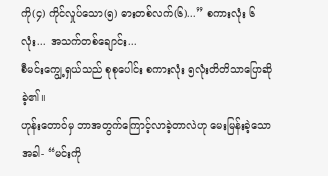ကို(၄) ကိုင်လှုပ်သော(၅) ဓားတစ်လက်(၆)...” စကားလုံး ၆ လုံး... အသက်တစ်ချောင်း...
စီမင်းကျွေ့ရှယ်သည် စုစုပေါင်း စကားလုံး ၅လုံးတိတိသာပြောဆိုခဲ့၏။
ဟုန်းတောဝ်မှ ဘာအတွက်ကြောင့်လာခဲ့တာလဲဟု မေးမြန်းခဲ့သောအခါ- “မင်းကို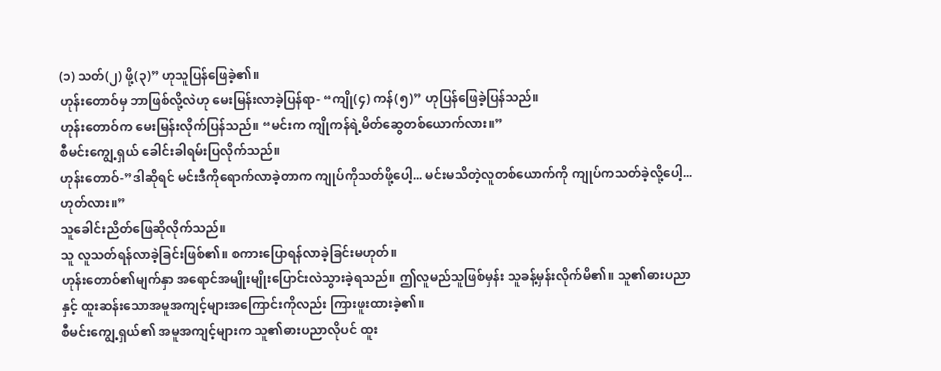(၁) သတ်(၂) ဖို့(၃)” ဟုသူပြန်ဖြေခဲ့၏။
ဟုန်းတောဝ်မှ ဘာဖြစ်လို့လဲဟု မေးမြန်းလာခဲ့ပြန်ရာ- “ကျို(၄) ကန်(၅)” ဟုပြန်ဖြေခဲ့ပြန်သည်။
ဟုန်းတောဝ်က မေးမြန်းလိုက်ပြန်သည်။ “မင်းက ကျိုကန်ရဲ့မိတ်ဆွေတစ်ယောက်လား။”
စီမင်းကျွေ့ရှယ် ခေါင်းခါရမ်းပြလိုက်သည်။
ဟုန်းတောဝ်-”ဒါဆိုရင် မင်းဒီကိုရောက်လာခဲ့တာက ကျုပ်ကိုသတ်ဖို့ပေါ့... မင်းမသိတဲ့လူတစ်ယောက်ကို ကျုပ်ကသတ်ခဲ့လို့ပေါ့... ဟုတ်လား။”
သူခေါင်းညိတ်ဖြေဆိုလိုက်သည်။
သူ လူသတ်ရန်လာခဲ့ခြင်းဖြစ်၏။ စကားပြောရန်လာခဲ့ခြင်းမဟုတ်။
ဟုန်းတောဝ်၏မျက်နှာ အရောင်အမျိုးမျိုးပြောင်းလဲသွားခဲ့ရသည်။ ဤလူမည်သူဖြစ်မှန်း သူခန့်မှန်းလိုက်မိ၏။ သူ၏ဓားပညာနှင့် ထူးဆန်းသောအမူအကျင့်များအကြောင်းကိုလည်း ကြားဖူးထားခဲ့၏။
စီမင်းကျွေ့ရှယ်၏ အမူအကျင့်များက သူ၏ဓားပညာလိုပင် ထူး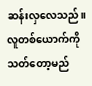ဆန်းလှလေသည်။
လူတစ်ယောက်ကိုသတ်တော့မည်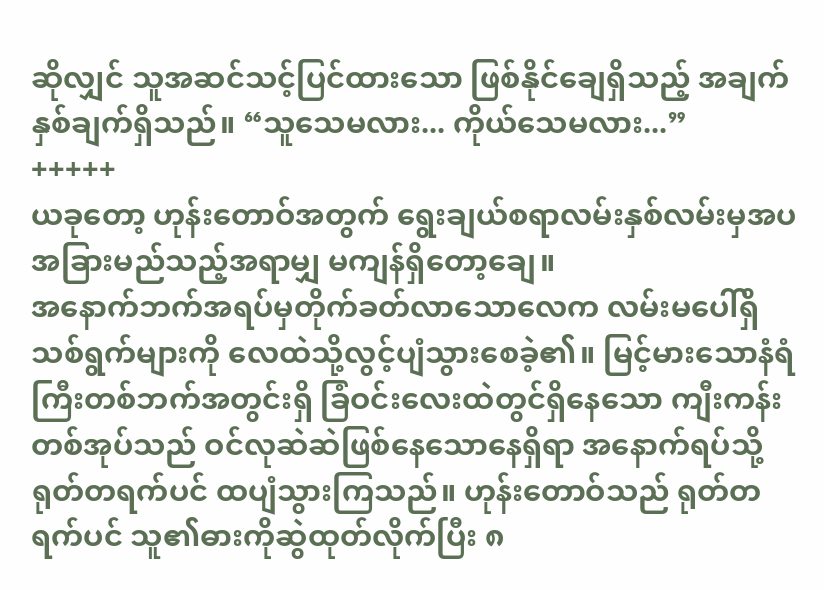ဆိုလျှင် သူအဆင်သင့်ပြင်ထားသော ဖြစ်နိုင်ချေရှိသည့် အချက်နှစ်ချက်ရှိသည်။ “သူသေမလား... ကိုယ်သေမလား...”
+++++
ယခုတော့ ဟုန်းတောဝ်အတွက် ရွေးချယ်စရာလမ်းနှစ်လမ်းမှအပ အခြားမည်သည့်အရာမျှ မကျန်ရှိတော့ချေ။
အနောက်ဘက်အရပ်မှတိုက်ခတ်လာသောလေက လမ်းမပေါ်ရှိသစ်ရွက်များကို လေထဲသို့လွင့်ပျံသွားစေခဲ့၏။ မြင့်မားသောနံရံကြီးတစ်ဘက်အတွင်းရှိ ခြံဝင်းလေးထဲတွင်ရှိနေသော ကျီးကန်းတစ်အုပ်သည် ဝင်လုဆဲဆဲဖြစ်နေသောနေရှိရာ အနောက်ရပ်သို့ ရုတ်တရက်ပင် ထပျံသွားကြသည်။ ဟုန်းတောဝ်သည် ရုတ်တရက်ပင် သူ၏ဓားကိုဆွဲထုတ်လိုက်ပြီး ၈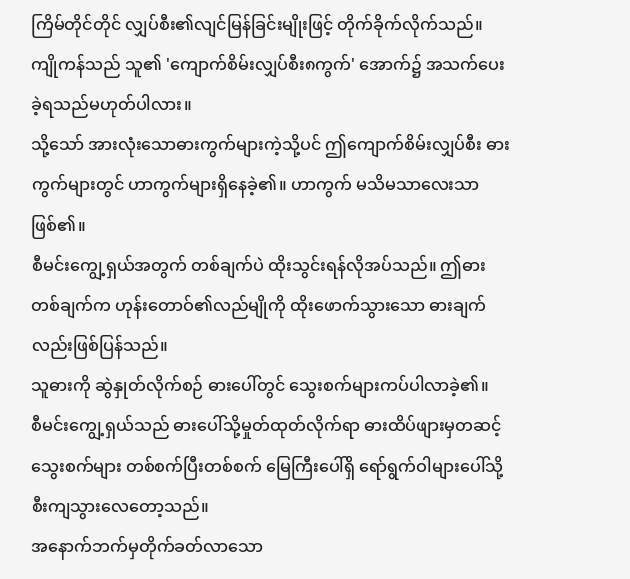ကြိမ်တိုင်တိုင် လျှပ်စီး၏လျင်မြန်ခြင်းမျိုးဖြင့် တိုက်ခိုက်လိုက်သည်။
ကျိုကန်သည် သူ၏ 'ကျောက်စိမ်းလျှပ်စီး၈ကွက်' အောက်၌ အသက်ပေးခဲ့ရသည်မဟုတ်ပါလား။
သို့သော် အားလုံးသောဓားကွက်များကဲ့သို့ပင် ဤကျောက်စိမ်းလျှပ်စီး ဓားကွက်များတွင် ဟာကွက်များရှိနေခဲ့၏။ ဟာကွက် မသိမသာလေးသာဖြစ်၏။
စီမင်းကျွေ့ရှယ်အတွက် တစ်ချက်ပဲ ထိုးသွင်းရန်လိုအပ်သည်။ ဤဓားတစ်ချက်က ဟုန်းတောဝ်၏လည်မျိုကို ထိုးဖောက်သွားသော ဓားချက်လည်းဖြစ်ပြန်သည်။
သူဓားကို ဆွဲနှုတ်လိုက်စဉ် ဓားပေါ်တွင် သွေးစက်များကပ်ပါလာခဲ့၏။
စီမင်းကျွေ့ရှယ်သည် ဓားပေါ်သို့မှုတ်ထုတ်လိုက်ရာ ဓားထိပ်ဖျားမှတဆင့် သွေးစက်များ တစ်စက်ပြီးတစ်စက် မြေကြီးပေါ်ရှိ ရော်ရွက်ဝါများပေါ်သို့ စီးကျသွားလေတော့သည်။
အနောက်ဘက်မှတိုက်ခတ်လာသော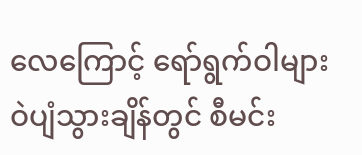လေကြောင့် ရော်ရွက်ဝါများ ဝဲပျံသွားချိန်တွင် စီမင်း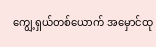ကျွေ့ရှယ်တစ်ယောက် အမှောင်ထု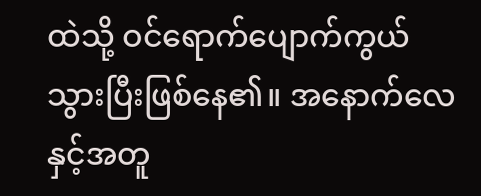ထဲသို့ ဝင်ရောက်ပျောက်ကွယ်သွားပြီးဖြစ်နေ၏။ အနောက်လေနှင့်အတူ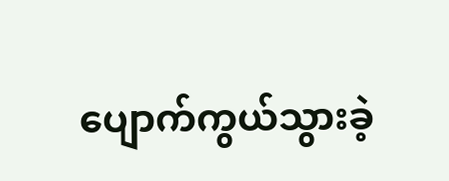ပျောက်ကွယ်သွားခဲ့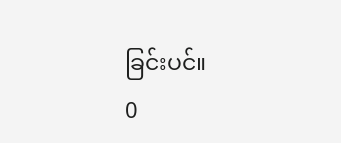ခြင်းပင်။
0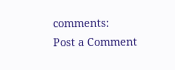comments:
Post a Comment